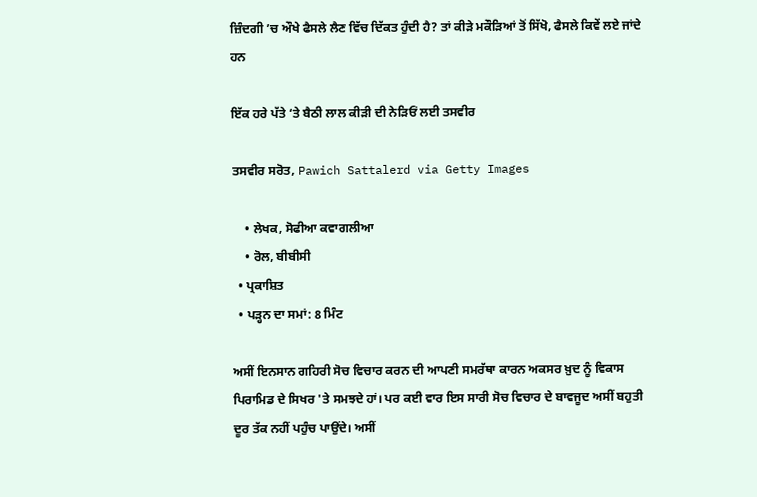ਜ਼ਿੰਦਗੀ ’ਚ ਔਖੇ ਫੈਸਲੇ ਲੈਣ ਵਿੱਚ ਦਿੱਕਤ ਹੁੰਦੀ ਹੈ? ਤਾਂ ਕੀੜੇ ਮਕੌੜਿਆਂ ਤੋਂ ਸਿੱਖੋ, ਫੈਸਲੇ ਕਿਵੇਂ ਲਏ ਜਾਂਦੇ ਹਨ

ਇੱਕ ਹਰੇ ਪੱਤੇ ‘ਤੇ ਬੈਠੀ ਲਾਲ ਕੀੜੀ ਦੀ ਨੇੜਿਓਂ ਲਈ ਤਸਵੀਰ

ਤਸਵੀਰ ਸਰੋਤ, Pawich Sattalerd via Getty Images

    • ਲੇਖਕ, ਸੋਫੀਆ ਕਵਾਗਲੀਆ
    • ਰੋਲ, ਬੀਬੀਸੀ
  • ਪ੍ਰਕਾਸ਼ਿਤ
  • ਪੜ੍ਹਨ ਦਾ ਸਮਾਂ: 8 ਮਿੰਟ

ਅਸੀਂ ਇਨਸਾਨ ਗਹਿਰੀ ਸੋਚ ਵਿਚਾਰ ਕਰਨ ਦੀ ਆਪਣੀ ਸਮਰੱਥਾ ਕਾਰਨ ਅਕਸਰ ਖ਼ੁਦ ਨੂੰ ਵਿਕਾਸ ਪਿਰਾਮਿਡ ਦੇ ਸਿਖਰ 'ਤੇ ਸਮਝਦੇ ਹਾਂ। ਪਰ ਕਈ ਵਾਰ ਇਸ ਸਾਰੀ ਸੋਚ ਵਿਚਾਰ ਦੇ ਬਾਵਜੂਦ ਅਸੀਂ ਬਹੁਤੀ ਦੂਰ ਤੱਕ ਨਹੀਂ ਪਹੁੰਚ ਪਾਉਂਦੇ। ਅਸੀਂ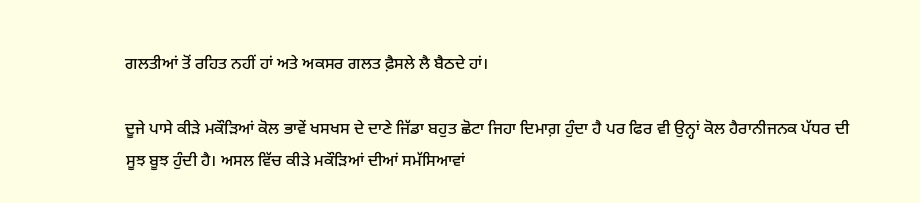ਗਲਤੀਆਂ ਤੋਂ ਰਹਿਤ ਨਹੀਂ ਹਾਂ ਅਤੇ ਅਕਸਰ ਗਲਤ ਫ਼ੈਸਲੇ ਲੈ ਬੈਠਦੇ ਹਾਂ।

ਦੂਜੇ ਪਾਸੇ ਕੀੜੇ ਮਕੌੜਿਆਂ ਕੋਲ ਭਾਵੇਂ ਖਸਖਸ ਦੇ ਦਾਣੇ ਜਿੱਡਾ ਬਹੁਤ ਛੋਟਾ ਜਿਹਾ ਦਿਮਾਗ਼ ਹੁੰਦਾ ਹੈ ਪਰ ਫਿਰ ਵੀ ਉਨ੍ਹਾਂ ਕੋਲ ਹੈਰਾਨੀਜਨਕ ਪੱਧਰ ਦੀ ਸੂਝ ਬੂਝ ਹੁੰਦੀ ਹੈ। ਅਸਲ ਵਿੱਚ ਕੀੜੇ ਮਕੌੜਿਆਂ ਦੀਆਂ ਸਮੱਸਿਆਵਾਂ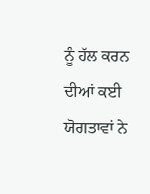ਨੂੰ ਹੱਲ ਕਰਨ ਦੀਆਂ ਕਈ ਯੋਗਤਾਵਾਂ ਨੇ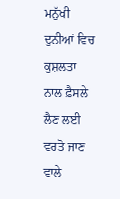ਮਨੁੱਖੀ ਦੁਨੀਆਂ ਵਿਚ ਕੁਸ਼ਲਤਾ ਨਾਲ ਫ਼ੈਸਲੇ ਲੈਣ ਲਈ ਵਰਤੋ ਜਾਣ ਵਾਲੇ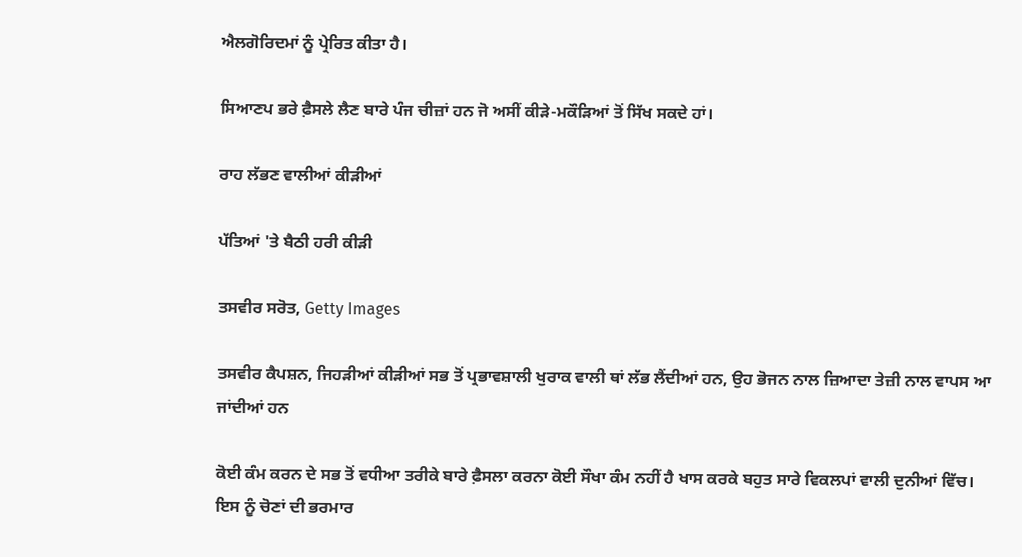ਐਲਗੋਰਿਦਮਾਂ ਨੂੰ ਪ੍ਰੇਰਿਤ ਕੀਤਾ ਹੈ।

ਸਿਆਣਪ ਭਰੇ ਫ਼ੈਸਲੇ ਲੈਣ ਬਾਰੇ ਪੰਜ ਚੀਜ਼ਾਂ ਹਨ ਜੋ ਅਸੀਂ ਕੀੜੇ-ਮਕੌੜਿਆਂ ਤੋਂ ਸਿੱਖ ਸਕਦੇ ਹਾਂ।

ਰਾਹ ਲੱਭਣ ਵਾਲੀਆਂ ਕੀੜੀਆਂ

ਪੱਤਿਆਂ 'ਤੇ ਬੈਠੀ ਹਰੀ ਕੀੜੀ

ਤਸਵੀਰ ਸਰੋਤ, Getty Images

ਤਸਵੀਰ ਕੈਪਸ਼ਨ, ਜਿਹੜੀਆਂ ਕੀੜੀਆਂ ਸਭ ਤੋਂ ਪ੍ਰਭਾਵਸ਼ਾਲੀ ਖੁਰਾਕ ਵਾਲੀ ਥਾਂ ਲੱਭ ਲੈਂਦੀਆਂ ਹਨ, ਉਹ ਭੋਜਨ ਨਾਲ ਜ਼ਿਆਦਾ ਤੇਜ਼ੀ ਨਾਲ ਵਾਪਸ ਆ ਜਾਂਦੀਆਂ ਹਨ

ਕੋਈ ਕੰਮ ਕਰਨ ਦੇ ਸਭ ਤੋਂ ਵਧੀਆ ਤਰੀਕੇ ਬਾਰੇ ਫ਼ੈਸਲਾ ਕਰਨਾ ਕੋਈ ਸੌਖਾ ਕੰਮ ਨਹੀਂ ਹੈ ਖਾਸ ਕਰਕੇ ਬਹੁਤ ਸਾਰੇ ਵਿਕਲਪਾਂ ਵਾਲੀ ਦੁਨੀਆਂ ਵਿੱਚ। ਇਸ ਨੂੰ ਚੋਣਾਂ ਦੀ ਭਰਮਾਰ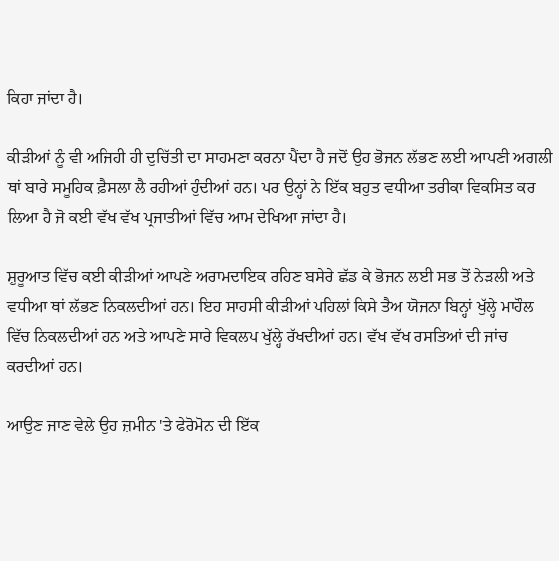ਕਿਹਾ ਜਾਂਦਾ ਹੈ।

ਕੀੜੀਆਂ ਨੂੰ ਵੀ ਅਜਿਹੀ ਹੀ ਦੁਚਿੱਤੀ ਦਾ ਸਾਹਮਣਾ ਕਰਨਾ ਪੈਂਦਾ ਹੈ ਜਦੋਂ ਉਹ ਭੋਜਨ ਲੱਭਣ ਲਈ ਆਪਣੀ ਅਗਲੀ ਥਾਂ ਬਾਰੇ ਸਮੂਹਿਕ ਫ਼ੈਸਲਾ ਲੈ ਰਹੀਆਂ ਹੁੰਦੀਆਂ ਹਨ। ਪਰ ਉਨ੍ਹਾਂ ਨੇ ਇੱਕ ਬਹੁਤ ਵਧੀਆ ਤਰੀਕਾ ਵਿਕਸਿਤ ਕਰ ਲਿਆ ਹੈ ਜੋ ਕਈ ਵੱਖ ਵੱਖ ਪ੍ਰਜਾਤੀਆਂ ਵਿੱਚ ਆਮ ਦੇਖਿਆ ਜਾਂਦਾ ਹੈ।

ਸ਼ੁਰੂਆਤ ਵਿੱਚ ਕਈ ਕੀੜੀਆਂ ਆਪਣੇ ਅਰਾਮਦਾਇਕ ਰਹਿਣ ਬਸੇਰੇ ਛੱਡ ਕੇ ਭੋਜਨ ਲਈ ਸਭ ਤੋਂ ਨੇੜਲੀ ਅਤੇ ਵਧੀਆ ਥਾਂ ਲੱਭਣ ਨਿਕਲਦੀਆਂ ਹਨ। ਇਹ ਸਾਹਸੀ ਕੀੜੀਆਂ ਪਹਿਲਾਂ ਕਿਸੇ ਤੈਅ ਯੋਜਨਾ ਬਿਨ੍ਹਾਂ ਖੁੱਲ੍ਹੇ ਮਾਹੌਲ ਵਿੱਚ ਨਿਕਲਦੀਆਂ ਹਨ ਅਤੇ ਆਪਣੇ ਸਾਰੇ ਵਿਕਲਪ ਖੁੱਲ੍ਹੇ ਰੱਖਦੀਆਂ ਹਨ। ਵੱਖ ਵੱਖ ਰਸਤਿਆਂ ਦੀ ਜਾਂਚ ਕਰਦੀਆਂ ਹਨ।

ਆਉਣ ਜਾਣ ਵੇਲੇ ਉਹ ਜ਼ਮੀਨ 'ਤੇ ਫੇਰੋਮੋਨ ਦੀ ਇੱਕ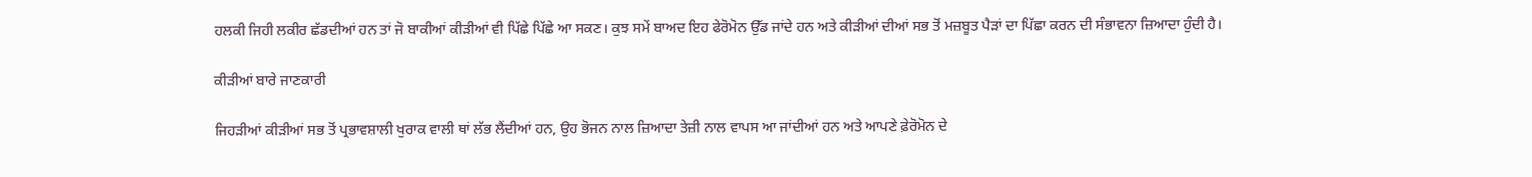ਹਲਕੀ ਜਿਹੀ ਲਕੀਰ ਛੱਡਦੀਆਂ ਹਨ ਤਾਂ ਜੋ ਬਾਕੀਆਂ ਕੀੜੀਆਂ ਵੀ ਪਿੱਛੇ ਪਿੱਛੇ ਆ ਸਕਣ। ਕੁਝ ਸਮੇਂ ਬਾਅਦ ਇਹ ਫੇਰੋਮੋਨ ਉੱਡ ਜਾਂਦੇ ਹਨ ਅਤੇ ਕੀੜੀਆਂ ਦੀਆਂ ਸਭ ਤੋਂ ਮਜ਼ਬੂਤ ਪੈੜਾਂ ਦਾ ਪਿੱਛਾ ਕਰਨ ਦੀ ਸੰਭਾਵਨਾ ਜ਼ਿਆਦਾ ਹੁੰਦੀ ਹੈ।

ਕੀੜੀਆਂ ਬਾਰੇ ਜਾਣਕਾਰੀ

ਜਿਹੜੀਆਂ ਕੀੜੀਆਂ ਸਭ ਤੋਂ ਪ੍ਰਭਾਵਸ਼ਾਲੀ ਖੁਰਾਕ ਵਾਲੀ ਥਾਂ ਲੱਭ ਲੈਂਦੀਆਂ ਹਨ, ਉਹ ਭੋਜਨ ਨਾਲ ਜ਼ਿਆਦਾ ਤੇਜ਼ੀ ਨਾਲ ਵਾਪਸ ਆ ਜਾਂਦੀਆਂ ਹਨ ਅਤੇ ਆਪਣੇ ਫ਼ੇਰੋਮੋਨ ਦੇ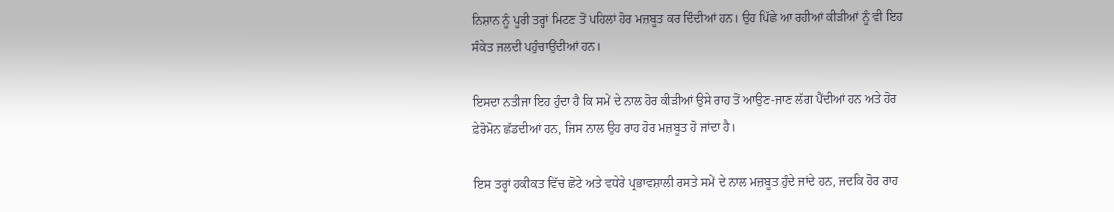ਨਿਸ਼ਾਨ ਨੂੰ ਪੂਰੀ ਤਰ੍ਹਾਂ ਮਿਟਣ ਤੋਂ ਪਹਿਲਾਂ ਹੋਰ ਮਜ਼ਬੂਤ ਕਰ ਦਿੰਦੀਆਂ ਹਨ। ਉਹ ਪਿੱਛੇ ਆ ਰਹੀਆਂ ਕੀੜੀਆਂ ਨੂੰ ਵੀ ਇਹ ਸੰਕੇਤ ਜਲਦੀ ਪਹੁੰਚਾਉਂਦੀਆਂ ਹਨ।

ਇਸਦਾ ਨਤੀਜਾ ਇਹ ਹੁੰਦਾ ਹੈ ਕਿ ਸਮੇਂ ਦੇ ਨਾਲ ਹੋਰ ਕੀੜੀਆਂ ਉਸੇ ਰਾਹ ਤੋਂ ਆਉਣ-ਜਾਣ ਲੱਗ ਪੈਂਦੀਆਂ ਹਨ ਅਤੇ ਹੋਰ ਫ਼ੇਰੋਮੋਨ ਛੱਡਦੀਆਂ ਹਨ, ਜਿਸ ਨਾਲ ਉਹ ਰਾਹ ਹੋਰ ਮਜ਼ਬੂਤ ਹੋ ਜਾਂਦਾ ਹੈ।

ਇਸ ਤਰ੍ਹਾਂ ਹਕੀਕਤ ਵਿੱਚ ਛੋਟੇ ਅਤੇ ਵਧੇਰੇ ਪ੍ਰਭਾਵਸ਼ਾਲੀ ਰਸਤੇ ਸਮੇਂ ਦੇ ਨਾਲ ਮਜ਼ਬੂਤ ਹੁੰਦੇ ਜਾਂਦੇ ਹਨ, ਜਦਕਿ ਹੋਰ ਰਾਹ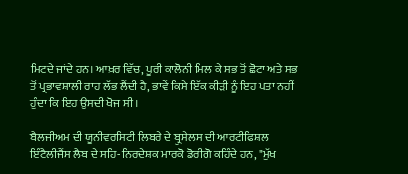ਮਿਟਦੇ ਜਾਂਦੇ ਹਨ। ਆਖ਼ਰ ਵਿੱਚ, ਪੂਰੀ ਕਾਲੋਨੀ ਮਿਲ ਕੇ ਸਭ ਤੋਂ ਛੋਟਾ ਅਤੇ ਸਭ ਤੋਂ ਪ੍ਰਭਾਵਸ਼ਾਲੀ ਰਾਹ ਲੱਭ ਲੈਂਦੀ ਹੈ, ਭਾਵੇਂ ਕਿਸੇ ਇੱਕ ਕੀੜੀ ਨੂੰ ਇਹ ਪਤਾ ਨਹੀਂ ਹੁੰਦਾ ਕਿ ਇਹ ਉਸਦੀ ਖੋਜ ਸੀ।

ਬੈਲਜੀਅਮ ਦੀ ਯੂਨੀਵਰਸਿਟੀ ਲਿਬਰੇ ਦੇ ਬ੍ਰੁਸੇਲਸ ਦੀ ਆਰਟੀਫਿਸ਼ਲ ਇੰਟੈਲੀਜੈਂਸ ਲੈਬ ਦੇ ਸਹਿ-ਨਿਰਦੇਸ਼ਕ ਮਾਰਕੋ ਡੋਰੀਗੋ ਕਹਿੰਦੇ ਹਨ, "ਮੁੱਖ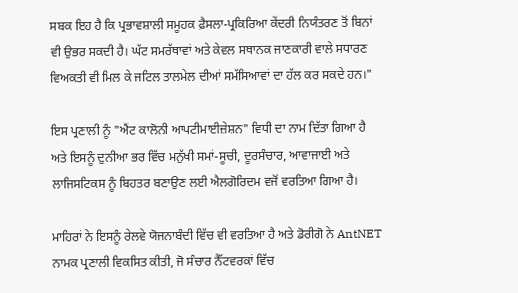ਸਬਕ ਇਹ ਹੈ ਕਿ ਪ੍ਰਭਾਵਸ਼ਾਲੀ ਸਮੂਹਕ ਫ਼ੈਸਲਾ-ਪ੍ਰਕਿਰਿਆ ਕੇਂਦਰੀ ਨਿਯੰਤਰਣ ਤੋਂ ਬਿਨਾਂ ਵੀ ਉਭਰ ਸਕਦੀ ਹੈ। ਘੱਟ ਸਮਰੱਥਾਵਾਂ ਅਤੇ ਕੇਵਲ ਸਥਾਨਕ ਜਾਣਕਾਰੀ ਵਾਲੇ ਸਧਾਰਣ ਵਿਅਕਤੀ ਵੀ ਮਿਲ ਕੇ ਜਟਿਲ ਤਾਲਮੇਲ ਦੀਆਂ ਸਮੱਸਿਆਵਾਂ ਦਾ ਹੱਲ ਕਰ ਸਕਦੇ ਹਨ।"

ਇਸ ਪ੍ਰਣਾਲੀ ਨੂੰ "ਐਂਟ ਕਾਲੋਨੀ ਆਪਟੀਮਾਈਜ਼ੇਸ਼ਨ" ਵਿਧੀ ਦਾ ਨਾਮ ਦਿੱਤਾ ਗਿਆ ਹੈ ਅਤੇ ਇਸਨੂੰ ਦੁਨੀਆ ਭਰ ਵਿੱਚ ਮਨੁੱਖੀ ਸਮਾਂ-ਸੂਚੀ, ਦੂਰਸੰਚਾਰ, ਆਵਾਜਾਈ ਅਤੇ ਲਾਜਿਸਟਿਕਸ ਨੂੰ ਬਿਹਤਰ ਬਣਾਉਣ ਲਈ ਐਲਗੋਰਿਦਮ ਵਜੋਂ ਵਰਤਿਆ ਗਿਆ ਹੈ।

ਮਾਹਿਰਾਂ ਨੇ ਇਸਨੂੰ ਰੇਲਵੇ ਯੋਜਨਾਬੰਦੀ ਵਿੱਚ ਵੀ ਵਰਤਿਆ ਹੈ ਅਤੇ ਡੋਰੀਗੋ ਨੇ AntNET ਨਾਮਕ ਪ੍ਰਣਾਲੀ ਵਿਕਸਿਤ ਕੀਤੀ, ਜੋ ਸੰਚਾਰ ਨੈੱਟਵਰਕਾਂ ਵਿੱਚ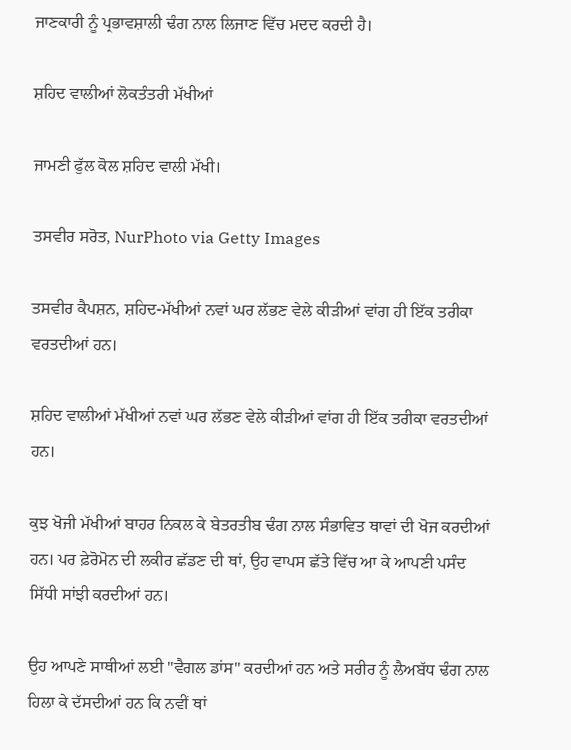ਜਾਣਕਾਰੀ ਨੂੰ ਪ੍ਰਭਾਵਸ਼ਾਲੀ ਢੰਗ ਨਾਲ ਲਿਜਾਣ ਵਿੱਚ ਮਦਦ ਕਰਦੀ ਹੈ।

ਸ਼ਹਿਦ ਵਾਲੀਆਂ ਲੋਕਤੰਤਰੀ ਮੱਖੀਆਂ

ਜਾਮਣੀ ਫੁੱਲ ਕੋਲ ਸ਼ਹਿਦ ਵਾਲੀ ਮੱਖੀ।

ਤਸਵੀਰ ਸਰੋਤ, NurPhoto via Getty Images

ਤਸਵੀਰ ਕੈਪਸ਼ਨ, ਸ਼ਹਿਦ-ਮੱਖੀਆਂ ਨਵਾਂ ਘਰ ਲੱਭਣ ਵੇਲੇ ਕੀੜੀਆਂ ਵਾਂਗ ਹੀ ਇੱਕ ਤਰੀਕਾ ਵਰਤਦੀਆਂ ਹਨ।

ਸ਼ਹਿਦ ਵਾਲੀਆਂ ਮੱਖੀਆਂ ਨਵਾਂ ਘਰ ਲੱਭਣ ਵੇਲੇ ਕੀੜੀਆਂ ਵਾਂਗ ਹੀ ਇੱਕ ਤਰੀਕਾ ਵਰਤਦੀਆਂ ਹਨ।

ਕੁਝ ਖੋਜੀ ਮੱਖੀਆਂ ਬਾਹਰ ਨਿਕਲ ਕੇ ਬੇਤਰਤੀਬ ਢੰਗ ਨਾਲ ਸੰਭਾਵਿਤ ਥਾਵਾਂ ਦੀ ਖੋਜ ਕਰਦੀਆਂ ਹਨ। ਪਰ ਫ਼ੇਰੋਮੋਨ ਦੀ ਲਕੀਰ ਛੱਡਣ ਦੀ ਥਾਂ, ਉਹ ਵਾਪਸ ਛੱਤੇ ਵਿੱਚ ਆ ਕੇ ਆਪਣੀ ਪਸੰਦ ਸਿੱਧੀ ਸਾਂਝੀ ਕਰਦੀਆਂ ਹਨ।

ਉਹ ਆਪਣੇ ਸਾਥੀਆਂ ਲਈ "ਵੈਗਲ ਡਾਂਸ" ਕਰਦੀਆਂ ਹਨ ਅਤੇ ਸਰੀਰ ਨੂੰ ਲੈਅਬੱਧ ਢੰਗ ਨਾਲ ਹਿਲਾ ਕੇ ਦੱਸਦੀਆਂ ਹਨ ਕਿ ਨਵੀਂ ਥਾਂ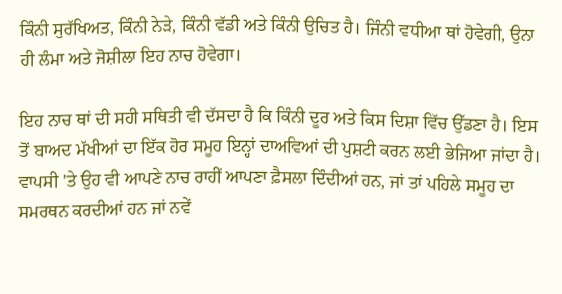ਕਿੰਨੀ ਸੁਰੱਖਿਅਤ, ਕਿੰਨੀ ਨੇੜੇ, ਕਿੰਨੀ ਵੱਡੀ ਅਤੇ ਕਿੰਨੀ ਉਚਿਤ ਹੈ। ਜਿੰਨੀ ਵਧੀਆ ਥਾਂ ਹੋਵੇਗੀ, ਉਨਾ ਹੀ ਲੰਮਾ ਅਤੇ ਜੋਸ਼ੀਲਾ ਇਹ ਨਾਚ ਹੋਵੇਗਾ।

ਇਹ ਨਾਚ ਥਾਂ ਦੀ ਸਹੀ ਸਥਿਤੀ ਵੀ ਦੱਸਦਾ ਹੈ ਕਿ ਕਿੰਨੀ ਦੂਰ ਅਤੇ ਕਿਸ ਦਿਸ਼ਾ ਵਿੱਚ ਉੱਡਣਾ ਹੈ। ਇਸ ਤੋਂ ਬਾਅਦ ਮੱਖੀਆਂ ਦਾ ਇੱਕ ਹੋਰ ਸਮੂਹ ਇਨ੍ਹਾਂ ਦਾਅਵਿਆਂ ਦੀ ਪੁਸ਼ਟੀ ਕਰਨ ਲਈ ਭੇਜਿਆ ਜਾਂਦਾ ਹੈ। ਵਾਪਸੀ 'ਤੇ ਉਹ ਵੀ ਆਪਣੇ ਨਾਚ ਰਾਹੀਂ ਆਪਣਾ ਫ਼ੈਸਲਾ ਦਿੰਦੀਆਂ ਹਨ, ਜਾਂ ਤਾਂ ਪਹਿਲੇ ਸਮੂਹ ਦਾ ਸਮਰਥਨ ਕਰਦੀਆਂ ਹਨ ਜਾਂ ਨਵੇਂ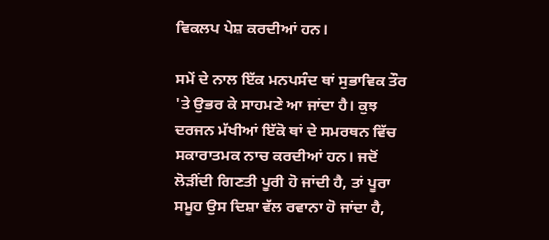ਵਿਕਲਪ ਪੇਸ਼ ਕਰਦੀਆਂ ਹਨ।

ਸਮੇਂ ਦੇ ਨਾਲ ਇੱਕ ਮਨਪਸੰਦ ਥਾਂ ਸੁਭਾਵਿਕ ਤੌਰ 'ਤੇ ਉਭਰ ਕੇ ਸਾਹਮਣੇ ਆ ਜਾਂਦਾ ਹੈ। ਕੁਝ ਦਰਜਨ ਮੱਖੀਆਂ ਇੱਕੋ ਥਾਂ ਦੇ ਸਮਰਥਨ ਵਿੱਚ ਸਕਾਰਾਤਮਕ ਨਾਚ ਕਰਦੀਆਂ ਹਨ। ਜਦੋਂ ਲੋੜੀਂਦੀ ਗਿਣਤੀ ਪੂਰੀ ਹੋ ਜਾਂਦੀ ਹੈ, ਤਾਂ ਪੂਰਾ ਸਮੂਹ ਉਸ ਦਿਸ਼ਾ ਵੱਲ ਰਵਾਨਾ ਹੋ ਜਾਂਦਾ ਹੈ,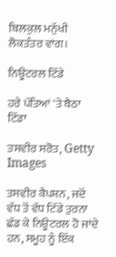ਬਿਲਕੁਲ ਮਨੁੱਖੀ ਲੋਕਤੰਤਰ ਵਾਂਗ।

ਨਿਊਟਰਲ ਟਿੱਡੇ

ਹਰੇ ਪੱਤਿਆਂ 'ਤੇ ਬੈਠਾ ਟਿੱਡਾ

ਤਸਵੀਰ ਸਰੋਤ, Getty Images

ਤਸਵੀਰ ਕੈਪਸ਼ਨ, ਜਦੋਂ ਵੱਧ ਤੋਂ ਵੱਧ ਟਿੱਡੇ ਤੁਰਨਾ ਛੱਡ ਕੇ ਨਿਊਟਰਲ ਹੋ ਜਾਂਦੇ ਹਨ, ਸਮੂਹ ਨੂੰ ਇੱਕ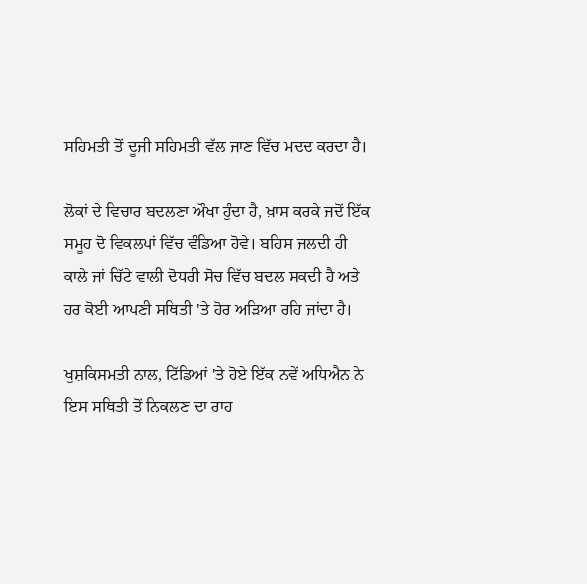ਸਹਿਮਤੀ ਤੋਂ ਦੂਜੀ ਸਹਿਮਤੀ ਵੱਲ ਜਾਣ ਵਿੱਚ ਮਦਦ ਕਰਦਾ ਹੈ।

ਲੋਕਾਂ ਦੇ ਵਿਚਾਰ ਬਦਲਣਾ ਔਖਾ ਹੁੰਦਾ ਹੈ, ਖ਼ਾਸ ਕਰਕੇ ਜਦੋਂ ਇੱਕ ਸਮੂਹ ਦੋ ਵਿਕਲਪਾਂ ਵਿੱਚ ਵੰਡਿਆ ਹੋਵੇ। ਬਹਿਸ ਜਲਦੀ ਹੀ ਕਾਲੇ ਜਾਂ ਚਿੱਟੇ ਵਾਲੀ ਦੋਧਰੀ ਸੋਚ ਵਿੱਚ ਬਦਲ ਸਕਦੀ ਹੈ ਅਤੇ ਹਰ ਕੋਈ ਆਪਣੀ ਸਥਿਤੀ 'ਤੇ ਹੋਰ ਅੜਿਆ ਰਹਿ ਜਾਂਦਾ ਹੈ।

ਖੁਸ਼ਕਿਸਮਤੀ ਨਾਲ, ਟਿੱਡਿਆਂ 'ਤੇ ਹੋਏ ਇੱਕ ਨਵੇਂ ਅਧਿਐਨ ਨੇ ਇਸ ਸਥਿਤੀ ਤੋਂ ਨਿਕਲਣ ਦਾ ਰਾਹ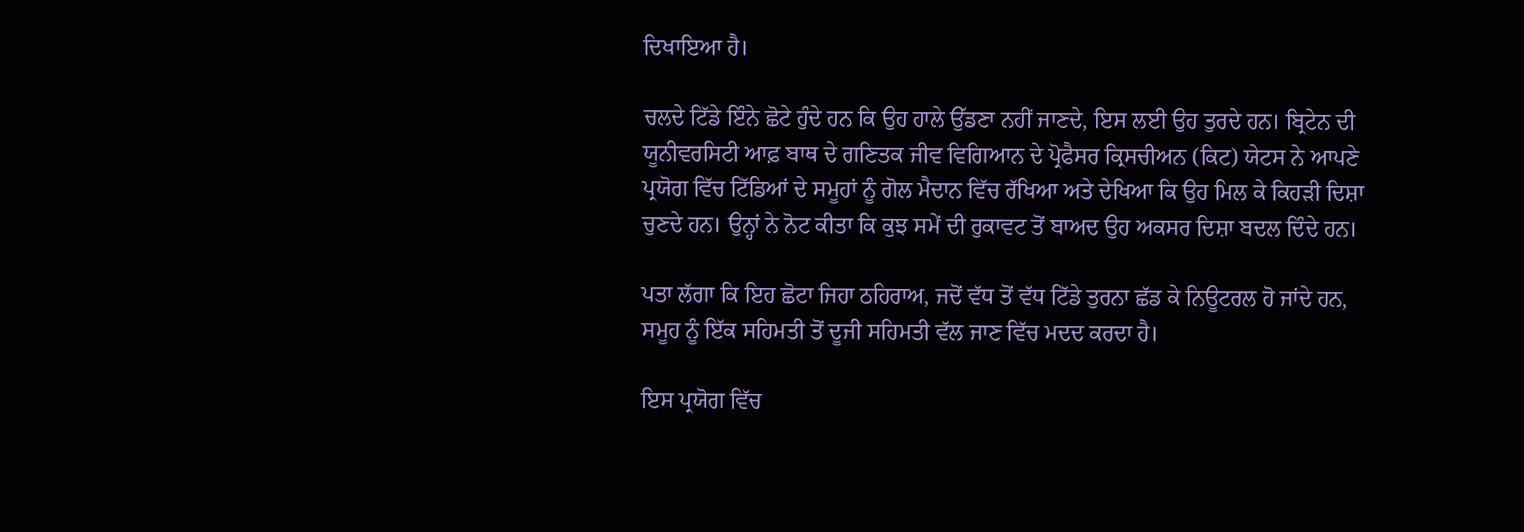ਦਿਖਾਇਆ ਹੈ।

ਚਲਦੇ ਟਿੱਡੇ ਇੰਨੇ ਛੋਟੇ ਹੁੰਦੇ ਹਨ ਕਿ ਉਹ ਹਾਲੇ ਉੱਡਣਾ ਨਹੀਂ ਜਾਣਦੇ, ਇਸ ਲਈ ਉਹ ਤੁਰਦੇ ਹਨ। ਬ੍ਰਿਟੇਨ ਦੀ ਯੂਨੀਵਰਸਿਟੀ ਆਫ਼ ਬਾਥ ਦੇ ਗਣਿਤਕ ਜੀਵ ਵਿਗਿਆਨ ਦੇ ਪ੍ਰੋਫੈਸਰ ਕ੍ਰਿਸਚੀਅਨ (ਕਿਟ) ਯੇਟਸ ਨੇ ਆਪਣੇ ਪ੍ਰਯੋਗ ਵਿੱਚ ਟਿੱਡਿਆਂ ਦੇ ਸਮੂਹਾਂ ਨੂੰ ਗੋਲ ਮੈਦਾਨ ਵਿੱਚ ਰੱਖਿਆ ਅਤੇ ਦੇਖਿਆ ਕਿ ਉਹ ਮਿਲ ਕੇ ਕਿਹੜੀ ਦਿਸ਼ਾ ਚੁਣਦੇ ਹਨ। ਉਨ੍ਹਾਂ ਨੇ ਨੋਟ ਕੀਤਾ ਕਿ ਕੁਝ ਸਮੇਂ ਦੀ ਰੁਕਾਵਟ ਤੋਂ ਬਾਅਦ ਉਹ ਅਕਸਰ ਦਿਸ਼ਾ ਬਦਲ ਦਿੰਦੇ ਹਨ।

ਪਤਾ ਲੱਗਾ ਕਿ ਇਹ ਛੋਟਾ ਜਿਹਾ ਠਹਿਰਾਅ, ਜਦੋਂ ਵੱਧ ਤੋਂ ਵੱਧ ਟਿੱਡੇ ਤੁਰਨਾ ਛੱਡ ਕੇ ਨਿਊਟਰਲ ਹੋ ਜਾਂਦੇ ਹਨ, ਸਮੂਹ ਨੂੰ ਇੱਕ ਸਹਿਮਤੀ ਤੋਂ ਦੂਜੀ ਸਹਿਮਤੀ ਵੱਲ ਜਾਣ ਵਿੱਚ ਮਦਦ ਕਰਦਾ ਹੈ।

ਇਸ ਪ੍ਰਯੋਗ ਵਿੱਚ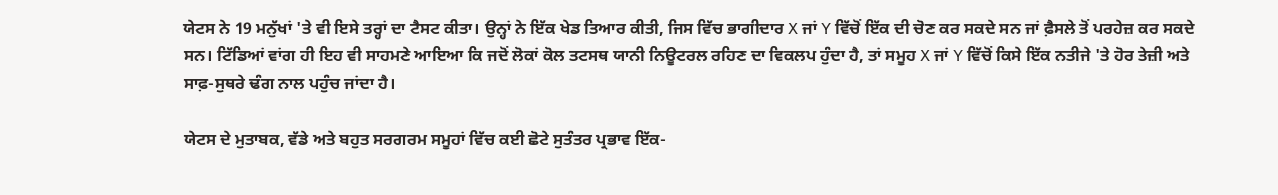ਯੇਟਸ ਨੇ 19 ਮਨੁੱਖਾਂ 'ਤੇ ਵੀ ਇਸੇ ਤਰ੍ਹਾਂ ਦਾ ਟੈਸਟ ਕੀਤਾ। ਉਨ੍ਹਾਂ ਨੇ ਇੱਕ ਖੇਡ ਤਿਆਰ ਕੀਤੀ, ਜਿਸ ਵਿੱਚ ਭਾਗੀਦਾਰ X ਜਾਂ Y ਵਿੱਚੋਂ ਇੱਕ ਦੀ ਚੋਣ ਕਰ ਸਕਦੇ ਸਨ ਜਾਂ ਫ਼ੈਸਲੇ ਤੋਂ ਪਰਹੇਜ਼ ਕਰ ਸਕਦੇ ਸਨ। ਟਿੱਡਿਆਂ ਵਾਂਗ ਹੀ ਇਹ ਵੀ ਸਾਹਮਣੇ ਆਇਆ ਕਿ ਜਦੋਂ ਲੋਕਾਂ ਕੋਲ ਤਟਸਥ ਯਾਨੀ ਨਿਊਟਰਲ ਰਹਿਣ ਦਾ ਵਿਕਲਪ ਹੁੰਦਾ ਹੈ, ਤਾਂ ਸਮੂਹ X ਜਾਂ Y ਵਿੱਚੋਂ ਕਿਸੇ ਇੱਕ ਨਤੀਜੇ 'ਤੇ ਹੋਰ ਤੇਜ਼ੀ ਅਤੇ ਸਾਫ਼-ਸੁਥਰੇ ਢੰਗ ਨਾਲ ਪਹੁੰਚ ਜਾਂਦਾ ਹੈ।

ਯੇਟਸ ਦੇ ਮੁਤਾਬਕ, ਵੱਡੇ ਅਤੇ ਬਹੁਤ ਸਰਗਰਮ ਸਮੂਹਾਂ ਵਿੱਚ ਕਈ ਛੋਟੇ ਸੁਤੰਤਰ ਪ੍ਰਭਾਵ ਇੱਕ-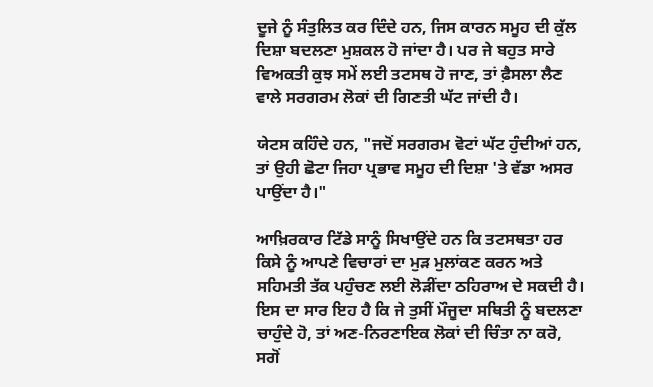ਦੂਜੇ ਨੂੰ ਸੰਤੁਲਿਤ ਕਰ ਦਿੰਦੇ ਹਨ, ਜਿਸ ਕਾਰਨ ਸਮੂਹ ਦੀ ਕੁੱਲ ਦਿਸ਼ਾ ਬਦਲਣਾ ਮੁਸ਼ਕਲ ਹੋ ਜਾਂਦਾ ਹੈ। ਪਰ ਜੇ ਬਹੁਤ ਸਾਰੇ ਵਿਅਕਤੀ ਕੁਝ ਸਮੇਂ ਲਈ ਤਟਸਥ ਹੋ ਜਾਣ, ਤਾਂ ਫ਼ੈਸਲਾ ਲੈਣ ਵਾਲੇ ਸਰਗਰਮ ਲੋਕਾਂ ਦੀ ਗਿਣਤੀ ਘੱਟ ਜਾਂਦੀ ਹੈ।

ਯੇਟਸ ਕਹਿੰਦੇ ਹਨ, "ਜਦੋਂ ਸਰਗਰਮ ਵੋਟਾਂ ਘੱਟ ਹੁੰਦੀਆਂ ਹਨ, ਤਾਂ ਉਹੀ ਛੋਟਾ ਜਿਹਾ ਪ੍ਰਭਾਵ ਸਮੂਹ ਦੀ ਦਿਸ਼ਾ 'ਤੇ ਵੱਡਾ ਅਸਰ ਪਾਉਂਦਾ ਹੈ।"

ਆਖ਼ਿਰਕਾਰ ਟਿੱਡੇ ਸਾਨੂੰ ਸਿਖਾਉਂਦੇ ਹਨ ਕਿ ਤਟਸਥਤਾ ਹਰ ਕਿਸੇ ਨੂੰ ਆਪਣੇ ਵਿਚਾਰਾਂ ਦਾ ਮੁੜ ਮੁਲਾਂਕਣ ਕਰਨ ਅਤੇ ਸਹਿਮਤੀ ਤੱਕ ਪਹੁੰਚਣ ਲਈ ਲੋੜੀਂਦਾ ਠਹਿਰਾਅ ਦੇ ਸਕਦੀ ਹੈ। ਇਸ ਦਾ ਸਾਰ ਇਹ ਹੈ ਕਿ ਜੇ ਤੁਸੀਂ ਮੌਜੂਦਾ ਸਥਿਤੀ ਨੂੰ ਬਦਲਣਾ ਚਾਹੁੰਦੇ ਹੋ, ਤਾਂ ਅਣ-ਨਿਰਣਾਇਕ ਲੋਕਾਂ ਦੀ ਚਿੰਤਾ ਨਾ ਕਰੋ, ਸਗੋਂ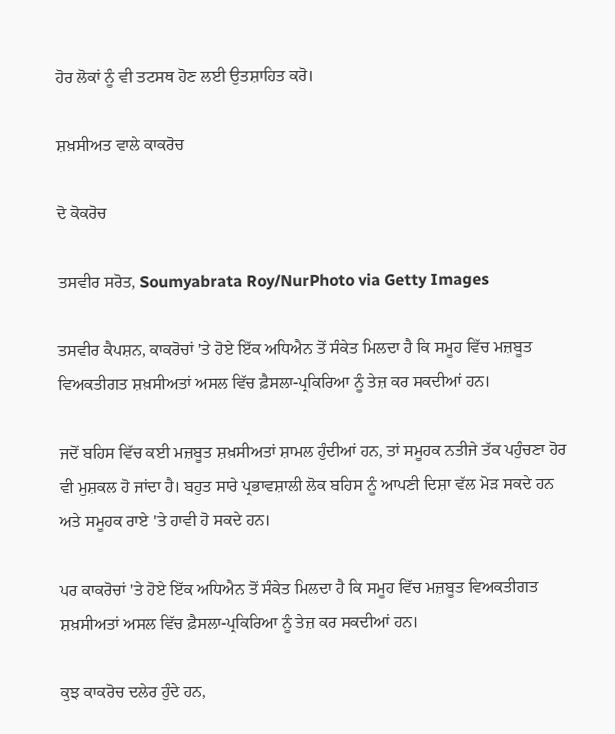ਹੋਰ ਲੋਕਾਂ ਨੂੰ ਵੀ ਤਟਸਥ ਹੋਣ ਲਈ ਉਤਸ਼ਾਹਿਤ ਕਰੋ।

ਸ਼ਖ਼ਸੀਅਤ ਵਾਲੇ ਕਾਕਰੋਚ

ਦੋ ਕੋਕਰੋਚ

ਤਸਵੀਰ ਸਰੋਤ, Soumyabrata Roy/NurPhoto via Getty Images

ਤਸਵੀਰ ਕੈਪਸ਼ਨ, ਕਾਕਰੋਚਾਂ 'ਤੇ ਹੋਏ ਇੱਕ ਅਧਿਐਨ ਤੋਂ ਸੰਕੇਤ ਮਿਲਦਾ ਹੈ ਕਿ ਸਮੂਹ ਵਿੱਚ ਮਜ਼ਬੂਤ ਵਿਅਕਤੀਗਤ ਸ਼ਖ਼ਸੀਅਤਾਂ ਅਸਲ ਵਿੱਚ ਫ਼ੈਸਲਾ-ਪ੍ਰਕਿਰਿਆ ਨੂੰ ਤੇਜ਼ ਕਰ ਸਕਦੀਆਂ ਹਨ।

ਜਦੋਂ ਬਹਿਸ ਵਿੱਚ ਕਈ ਮਜ਼ਬੂਤ ਸ਼ਖ਼ਸੀਅਤਾਂ ਸ਼ਾਮਲ ਹੁੰਦੀਆਂ ਹਨ, ਤਾਂ ਸਮੂਹਕ ਨਤੀਜੇ ਤੱਕ ਪਹੁੰਚਣਾ ਹੋਰ ਵੀ ਮੁਸ਼ਕਲ ਹੋ ਜਾਂਦਾ ਹੈ। ਬਹੁਤ ਸਾਰੇ ਪ੍ਰਭਾਵਸ਼ਾਲੀ ਲੋਕ ਬਹਿਸ ਨੂੰ ਆਪਣੀ ਦਿਸ਼ਾ ਵੱਲ ਮੋੜ ਸਕਦੇ ਹਨ ਅਤੇ ਸਮੂਹਕ ਰਾਏ 'ਤੇ ਹਾਵੀ ਹੋ ਸਕਦੇ ਹਨ।

ਪਰ ਕਾਕਰੋਚਾਂ 'ਤੇ ਹੋਏ ਇੱਕ ਅਧਿਐਨ ਤੋਂ ਸੰਕੇਤ ਮਿਲਦਾ ਹੈ ਕਿ ਸਮੂਹ ਵਿੱਚ ਮਜ਼ਬੂਤ ਵਿਅਕਤੀਗਤ ਸ਼ਖ਼ਸੀਅਤਾਂ ਅਸਲ ਵਿੱਚ ਫ਼ੈਸਲਾ-ਪ੍ਰਕਿਰਿਆ ਨੂੰ ਤੇਜ਼ ਕਰ ਸਕਦੀਆਂ ਹਨ।

ਕੁਝ ਕਾਕਰੋਚ ਦਲੇਰ ਹੁੰਦੇ ਹਨ,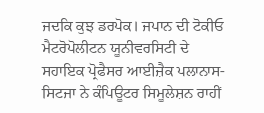ਜਦਕਿ ਕੁਝ ਡਰਪੋਕ। ਜਪਾਨ ਦੀ ਟੋਕੀਓ ਮੈਟਰੋਪੋਲੀਟਨ ਯੂਨੀਵਰਸਿਟੀ ਦੇ ਸਹਾਇਕ ਪ੍ਰੋਫੈਸਰ ਆਈਜ਼ੈਕ ਪਲਾਨਾਸ-ਸਿਟਜਾ ਨੇ ਕੰਪਿਊਟਰ ਸਿਮੂਲੇਸ਼ਨ ਰਾਹੀਂ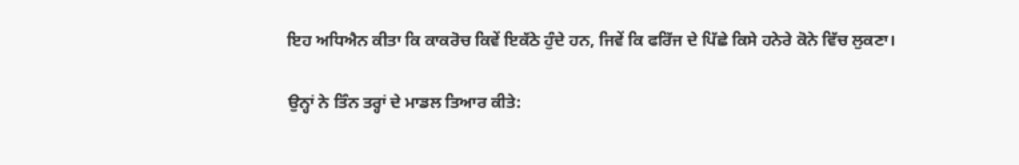ਇਹ ਅਧਿਐਨ ਕੀਤਾ ਕਿ ਕਾਕਰੋਚ ਕਿਵੇਂ ਇਕੱਠੇ ਹੁੰਦੇ ਹਨ, ਜਿਵੇਂ ਕਿ ਫਰਿੱਜ ਦੇ ਪਿੱਛੇ ਕਿਸੇ ਹਨੇਰੇ ਕੋਨੇ ਵਿੱਚ ਲੁਕਣਾ।

ਉਨ੍ਹਾਂ ਨੇ ਤਿੰਨ ਤਰ੍ਹਾਂ ਦੇ ਮਾਡਲ ਤਿਆਰ ਕੀਤੇ: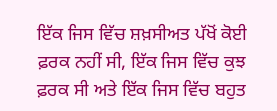ਇੱਕ ਜਿਸ ਵਿੱਚ ਸ਼ਖ਼ਸੀਅਤ ਪੱਖੋਂ ਕੋਈ ਫ਼ਰਕ ਨਹੀਂ ਸੀ, ਇੱਕ ਜਿਸ ਵਿੱਚ ਕੁਝ ਫ਼ਰਕ ਸੀ ਅਤੇ ਇੱਕ ਜਿਸ ਵਿੱਚ ਬਹੁਤ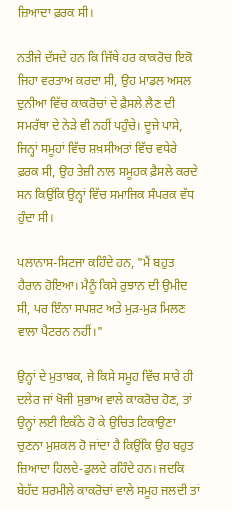ਜ਼ਿਆਦਾ ਫ਼ਰਕ ਸੀ।

ਨਤੀਜੇ ਦੱਸਦੇ ਹਨ ਕਿ ਜਿੱਥੇ ਹਰ ਕਾਕਰੋਚ ਇਕੋ ਜਿਹਾ ਵਰਤਾਅ ਕਰਦਾ ਸੀ, ਉਹ ਮਾਡਲ ਅਸਲ ਦੁਨੀਆ ਵਿੱਚ ਕਾਕਰੋਚਾਂ ਦੇ ਫ਼ੈਸਲੇ ਲੈਣ ਦੀ ਸਮਰੱਥਾ ਦੇ ਨੇੜੇ ਵੀ ਨਹੀਂ ਪਹੁੰਚੇ। ਦੂਜੇ ਪਾਸੇ, ਜਿਨ੍ਹਾਂ ਸਮੂਹਾਂ ਵਿੱਚ ਸ਼ਖ਼ਸੀਅਤਾਂ ਵਿੱਚ ਵਧੇਰੇ ਫ਼ਰਕ ਸੀ, ਉਹ ਤੇਜ਼ੀ ਨਾਲ ਸਮੂਹਕ ਫ਼ੈਸਲੇ ਕਰਦੇ ਸਨ ਕਿਉਂਕਿ ਉਨ੍ਹਾਂ ਵਿੱਚ ਸਮਾਜਿਕ ਸੰਪਰਕ ਵੱਧ ਹੁੰਦਾ ਸੀ।

ਪਲਾਨਾਸ-ਸਿਟਜਾ ਕਹਿੰਦੇ ਹਨ, "ਮੈਂ ਬਹੁਤ ਹੈਰਾਨ ਹੋਇਆ। ਮੈਨੂੰ ਕਿਸੇ ਰੁਝਾਨ ਦੀ ਉਮੀਦ ਸੀ, ਪਰ ਇੰਨਾ ਸਪਸ਼ਟ ਅਤੇ ਮੁੜ-ਮੁੜ ਮਿਲਣ ਵਾਲਾ ਪੈਟਰਨ ਨਹੀਂ।"

ਉਨ੍ਹਾਂ ਦੇ ਮੁਤਾਬਕ, ਜੇ ਕਿਸੇ ਸਮੂਹ ਵਿੱਚ ਸਾਰੇ ਹੀ ਦਲੇਰ ਜਾਂ ਖੋਜੀ ਸੁਭਾਅ ਵਾਲੇ ਕਾਕਰੋਚ ਹੋਣ, ਤਾਂ ਉਨ੍ਹਾਂ ਲਈ ਇਕੱਠੇ ਹੋ ਕੇ ਉਚਿਤ ਟਿਕਾਉਣਾ ਚੁਣਨਾ ਮੁਸ਼ਕਲ ਹੋ ਜਾਂਦਾ ਹੈ ਕਿਉਂਕਿ ਉਹ ਬਹੁਤ ਜ਼ਿਆਦਾ ਹਿਲਦੇ-ਡੁਲਦੇ ਰਹਿੰਦੇ ਹਨ। ਜਦਕਿ ਬੇਹੱਦ ਸ਼ਰਮੀਲੇ ਕਾਕਰੋਚਾਂ ਵਾਲੇ ਸਮੂਹ ਜਲਦੀ ਤਾਂ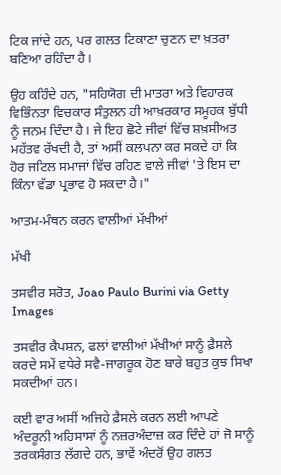ਟਿਕ ਜਾਂਦੇ ਹਨ, ਪਰ ਗਲਤ ਟਿਕਾਣਾ ਚੁਣਨ ਦਾ ਖ਼ਤਰਾ ਬਣਿਆ ਰਹਿੰਦਾ ਹੈ।

ਉਹ ਕਹਿੰਦੇ ਹਨ, "ਸਹਿਯੋਗ ਦੀ ਮਾਤਰਾ ਅਤੇ ਵਿਹਾਰਕ ਵਿਭਿੰਨਤਾ ਵਿਚਕਾਰ ਸੰਤੁਲਨ ਹੀ ਆਖ਼ਰਕਾਰ ਸਮੂਹਕ ਬੁੱਧੀ ਨੂੰ ਜਨਮ ਦਿੰਦਾ ਹੈ। ਜੇ ਇਹ ਛੋਟੇ ਜੀਵਾਂ ਵਿੱਚ ਸ਼ਖ਼ਸੀਅਤ ਮਹੱਤਵ ਰੱਖਦੀ ਹੈ, ਤਾਂ ਅਸੀਂ ਕਲਪਨਾ ਕਰ ਸਕਦੇ ਹਾਂ ਕਿ ਹੋਰ ਜਟਿਲ ਸਮਾਜਾਂ ਵਿੱਚ ਰਹਿਣ ਵਾਲੇ ਜੀਵਾਂ 'ਤੇ ਇਸ ਦਾ ਕਿੰਨਾ ਵੱਡਾ ਪ੍ਰਭਾਵ ਹੋ ਸਕਦਾ ਹੈ।"

ਆਤਮ-ਮੰਥਨ ਕਰਨ ਵਾਲੀਆਂ ਮੱਖੀਆਂ

ਮੱਖੀ

ਤਸਵੀਰ ਸਰੋਤ, Joao Paulo Burini via Getty Images

ਤਸਵੀਰ ਕੈਪਸ਼ਨ, ਫਲਾਂ ਵਾਲੀਆਂ ਮੱਖੀਆਂ ਸਾਨੂੰ ਫ਼ੈਸਲੇ ਕਰਦੇ ਸਮੇਂ ਵਧੇਰੇ ਸਵੈ-ਜਾਗਰੂਕ ਹੋਣ ਬਾਰੇ ਬਹੁਤ ਕੁਝ ਸਿਖਾ ਸਕਦੀਆਂ ਹਨ।

ਕਈ ਵਾਰ ਅਸੀਂ ਅਜਿਹੇ ਫ਼ੈਸਲੇ ਕਰਨ ਲਈ ਆਪਣੇ ਅੰਦਰੂਨੀ ਅਹਿਸਾਸਾਂ ਨੂੰ ਨਜ਼ਰਅੰਦਾਜ਼ ਕਰ ਦਿੰਦੇ ਹਾਂ ਜੋ ਸਾਨੂੰ ਤਰਕਸੰਗਤ ਲੱਗਦੇ ਹਨ, ਭਾਵੇਂ ਅੰਦਰੋਂ ਉਹ ਗਲਤ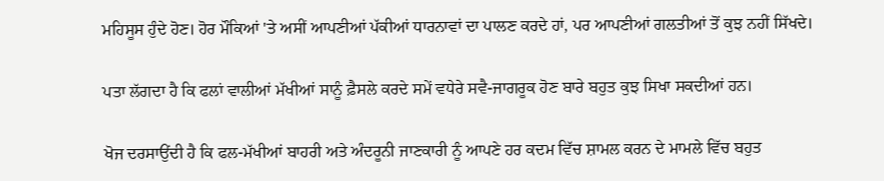ਮਹਿਸੂਸ ਹੁੰਦੇ ਹੋਣ। ਹੋਰ ਮੌਕਿਆਂ 'ਤੇ ਅਸੀਂ ਆਪਣੀਆਂ ਪੱਕੀਆਂ ਧਾਰਨਾਵਾਂ ਦਾ ਪਾਲਣ ਕਰਦੇ ਹਾਂ, ਪਰ ਆਪਣੀਆਂ ਗਲਤੀਆਂ ਤੋਂ ਕੁਝ ਨਹੀਂ ਸਿੱਖਦੇ।

ਪਤਾ ਲੱਗਦਾ ਹੈ ਕਿ ਫਲਾਂ ਵਾਲੀਆਂ ਮੱਖੀਆਂ ਸਾਨੂੰ ਫ਼ੈਸਲੇ ਕਰਦੇ ਸਮੇਂ ਵਧੇਰੇ ਸਵੈ-ਜਾਗਰੂਕ ਹੋਣ ਬਾਰੇ ਬਹੁਤ ਕੁਝ ਸਿਖਾ ਸਕਦੀਆਂ ਹਨ।

ਖੋਜ ਦਰਸਾਉਂਦੀ ਹੈ ਕਿ ਫਲ-ਮੱਖੀਆਂ ਬਾਹਰੀ ਅਤੇ ਅੰਦਰੂਨੀ ਜਾਣਕਾਰੀ ਨੂੰ ਆਪਣੇ ਹਰ ਕਦਮ ਵਿੱਚ ਸ਼ਾਮਲ ਕਰਨ ਦੇ ਮਾਮਲੇ ਵਿੱਚ ਬਹੁਤ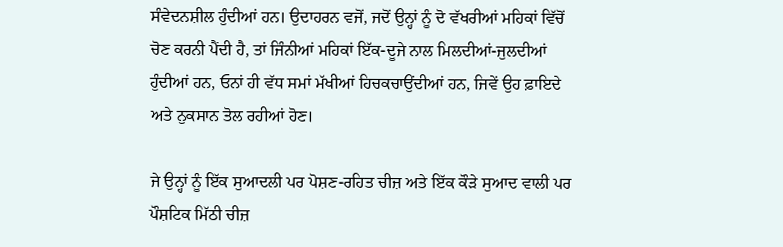ਸੰਵੇਦਨਸ਼ੀਲ ਹੁੰਦੀਆਂ ਹਨ। ਉਦਾਹਰਨ ਵਜੋਂ, ਜਦੋਂ ਉਨ੍ਹਾਂ ਨੂੰ ਦੋ ਵੱਖਰੀਆਂ ਮਹਿਕਾਂ ਵਿੱਚੋਂ ਚੋਣ ਕਰਨੀ ਪੈਂਦੀ ਹੈ, ਤਾਂ ਜਿੰਨੀਆਂ ਮਹਿਕਾਂ ਇੱਕ-ਦੂਜੇ ਨਾਲ ਮਿਲਦੀਆਂ-ਜੁਲਦੀਆਂ ਹੁੰਦੀਆਂ ਹਨ, ਓਨਾਂ ਹੀ ਵੱਧ ਸਮਾਂ ਮੱਖੀਆਂ ਹਿਚਕਚਾਉਂਦੀਆਂ ਹਨ, ਜਿਵੇਂ ਉਹ ਫ਼ਾਇਦੇ ਅਤੇ ਨੁਕਸਾਨ ਤੋਲ ਰਹੀਆਂ ਹੋਣ।

ਜੇ ਉਨ੍ਹਾਂ ਨੂੰ ਇੱਕ ਸੁਆਦਲੀ ਪਰ ਪੋਸ਼ਣ-ਰਹਿਤ ਚੀਜ਼ ਅਤੇ ਇੱਕ ਕੌੜੇ ਸੁਆਦ ਵਾਲੀ ਪਰ ਪੌਸ਼ਟਿਕ ਮਿੱਠੀ ਚੀਜ਼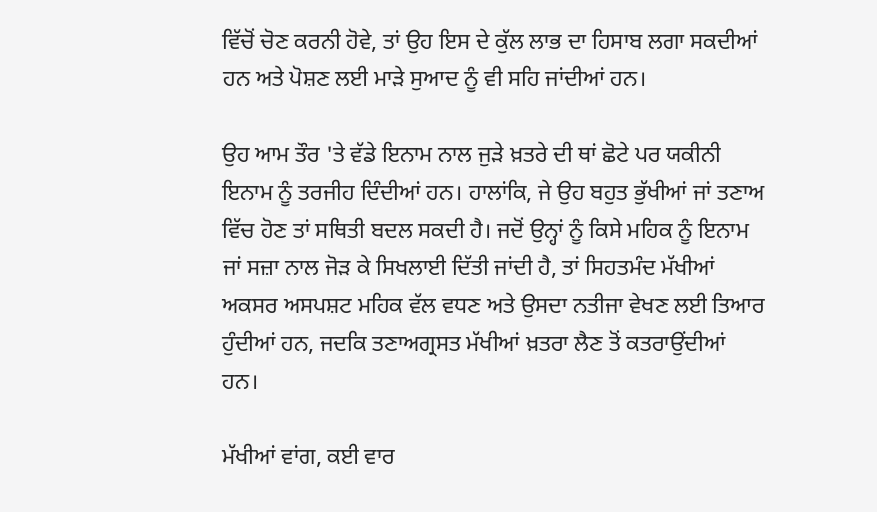ਵਿੱਚੋਂ ਚੋਣ ਕਰਨੀ ਹੋਵੇ, ਤਾਂ ਉਹ ਇਸ ਦੇ ਕੁੱਲ ਲਾਭ ਦਾ ਹਿਸਾਬ ਲਗਾ ਸਕਦੀਆਂ ਹਨ ਅਤੇ ਪੋਸ਼ਣ ਲਈ ਮਾੜੇ ਸੁਆਦ ਨੂੰ ਵੀ ਸਹਿ ਜਾਂਦੀਆਂ ਹਨ।

ਉਹ ਆਮ ਤੌਰ 'ਤੇ ਵੱਡੇ ਇਨਾਮ ਨਾਲ ਜੁੜੇ ਖ਼ਤਰੇ ਦੀ ਥਾਂ ਛੋਟੇ ਪਰ ਯਕੀਨੀ ਇਨਾਮ ਨੂੰ ਤਰਜੀਹ ਦਿੰਦੀਆਂ ਹਨ। ਹਾਲਾਂਕਿ, ਜੇ ਉਹ ਬਹੁਤ ਭੁੱਖੀਆਂ ਜਾਂ ਤਣਾਅ ਵਿੱਚ ਹੋਣ ਤਾਂ ਸਥਿਤੀ ਬਦਲ ਸਕਦੀ ਹੈ। ਜਦੋਂ ਉਨ੍ਹਾਂ ਨੂੰ ਕਿਸੇ ਮਹਿਕ ਨੂੰ ਇਨਾਮ ਜਾਂ ਸਜ਼ਾ ਨਾਲ ਜੋੜ ਕੇ ਸਿਖਲਾਈ ਦਿੱਤੀ ਜਾਂਦੀ ਹੈ, ਤਾਂ ਸਿਹਤਮੰਦ ਮੱਖੀਆਂ ਅਕਸਰ ਅਸਪਸ਼ਟ ਮਹਿਕ ਵੱਲ ਵਧਣ ਅਤੇ ਉਸਦਾ ਨਤੀਜਾ ਵੇਖਣ ਲਈ ਤਿਆਰ ਹੁੰਦੀਆਂ ਹਨ, ਜਦਕਿ ਤਣਾਅਗ੍ਰਸਤ ਮੱਖੀਆਂ ਖ਼ਤਰਾ ਲੈਣ ਤੋਂ ਕਤਰਾਉਂਦੀਆਂ ਹਨ।

ਮੱਖੀਆਂ ਵਾਂਗ, ਕਈ ਵਾਰ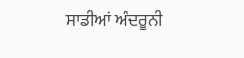ਸਾਡੀਆਂ ਅੰਦਰੂਨੀ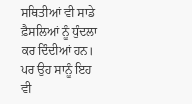ਸਥਿਤੀਆਂ ਵੀ ਸਾਡੇ ਫ਼ੈਸਲਿਆਂ ਨੂੰ ਧੁੰਦਲਾ ਕਰ ਦਿੰਦੀਆਂ ਹਨ। ਪਰ ਉਹ ਸਾਨੂੰ ਇਹ ਵੀ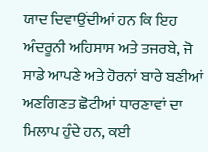ਯਾਦ ਦਿਵਾਉਂਦੀਆਂ ਹਨ ਕਿ ਇਹ ਅੰਦਰੂਨੀ ਅਹਿਸਾਸ ਅਤੇ ਤਜਰਬੇ, ਜੋ ਸਾਡੇ ਆਪਣੇ ਅਤੇ ਹੋਰਨਾਂ ਬਾਰੇ ਬਣੀਆਂ ਅਣਗਿਣਤ ਛੋਟੀਆਂ ਧਾਰਣਾਵਾਂ ਦਾ ਮਿਲਾਪ ਹੁੰਦੇ ਹਨ, ਕਈ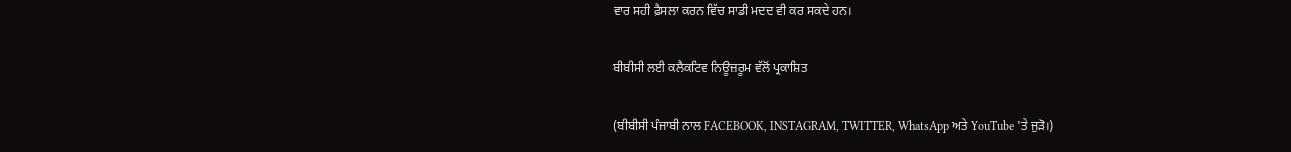ਵਾਰ ਸਹੀ ਫ਼ੈਸਲਾ ਕਰਨ ਵਿੱਚ ਸਾਡੀ ਮਦਦ ਵੀ ਕਰ ਸਕਦੇ ਹਨ।

ਬੀਬੀਸੀ ਲਈ ਕਲੈਕਟਿਵ ਨਿਊਜ਼ਰੂਮ ਵੱਲੋਂ ਪ੍ਰਕਾਸ਼ਿਤ

(ਬੀਬੀਸੀ ਪੰਜਾਬੀ ਨਾਲ FACEBOOK, INSTAGRAM, TWITTER, WhatsApp ਅਤੇ YouTube 'ਤੇ ਜੁੜੋ।)